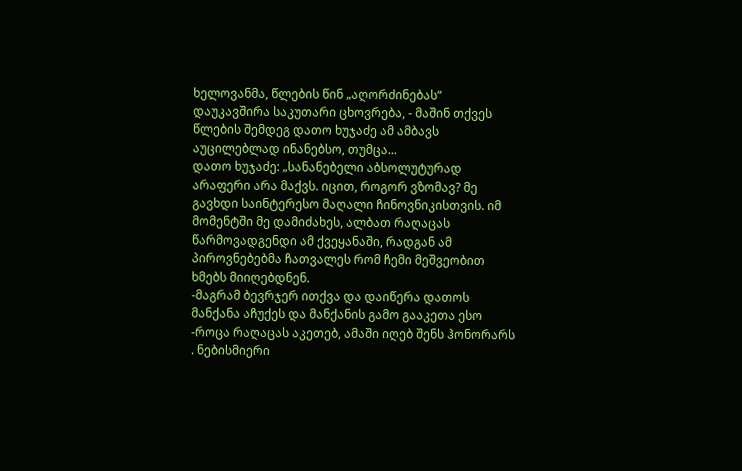ხელოვანმა, წლების წინ „აღორძინებას“ დაუკავშირა საკუთარი ცხოვრება, - მაშინ თქვეს წლების შემდეგ დათო ხუჯაძე ამ ამბავს აუცილებლად ინანებსო, თუმცა...
დათო ხუჯაძე: „სანანებელი აბსოლუტურად არაფერი არა მაქვს. იცით, როგორ ვზომავ? მე გავხდი საინტერესო მაღალი ჩინოვნიკისთვის. იმ მომენტში მე დამიძახეს, ალბათ რაღაცას წარმოვადგენდი ამ ქვეყანაში, რადგან ამ პიროვნებებმა ჩათვალეს რომ ჩემი მეშვეობით ხმებს მიიღებდნენ.
-მაგრამ ბევრჯერ ითქვა და დაიწერა დათოს მანქანა აჩუქეს და მანქანის გამო გააკეთა ესო
-როცა რაღაცას აკეთებ, ამაში იღებ შენს ჰონორარს . ნებისმიერი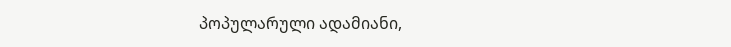პოპულარული ადამიანი,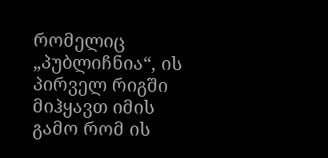რომელიც „პუბლიჩნია“, ის პირველ რიგში მიჰყავთ იმის გამო რომ ის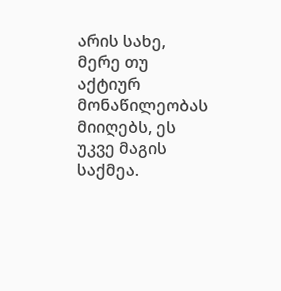არის სახე, მერე თუ აქტიურ მონაწილეობას მიიღებს, ეს უკვე მაგის საქმეა.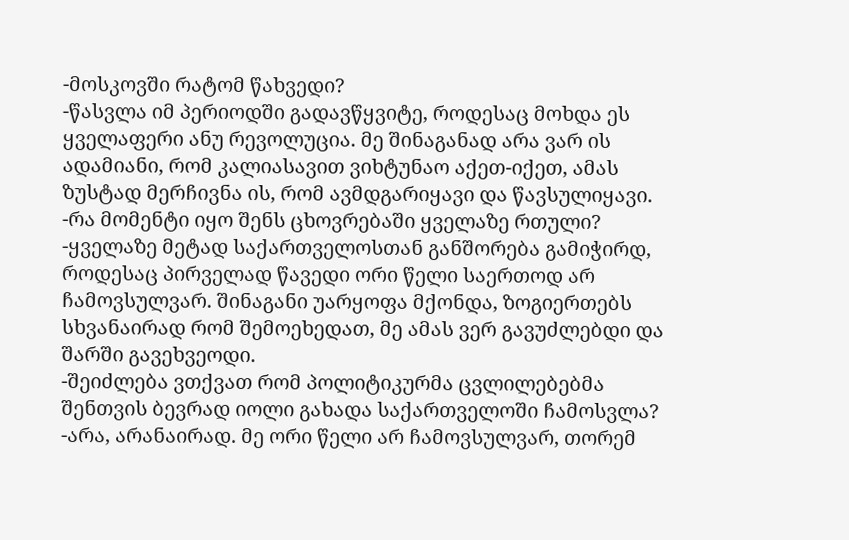-მოსკოვში რატომ წახვედი?
-წასვლა იმ პერიოდში გადავწყვიტე, როდესაც მოხდა ეს ყველაფერი ანუ რევოლუცია. მე შინაგანად არა ვარ ის ადამიანი, რომ კალიასავით ვიხტუნაო აქეთ-იქეთ, ამას ზუსტად მერჩივნა ის, რომ ავმდგარიყავი და წავსულიყავი.
-რა მომენტი იყო შენს ცხოვრებაში ყველაზე რთული?
-ყველაზე მეტად საქართველოსთან განშორება გამიჭირდ, როდესაც პირველად წავედი ორი წელი საერთოდ არ ჩამოვსულვარ. შინაგანი უარყოფა მქონდა, ზოგიერთებს სხვანაირად რომ შემოეხედათ, მე ამას ვერ გავუძლებდი და შარში გავეხვეოდი.
-შეიძლება ვთქვათ რომ პოლიტიკურმა ცვლილებებმა შენთვის ბევრად იოლი გახადა საქართველოში ჩამოსვლა?
-არა, არანაირად. მე ორი წელი არ ჩამოვსულვარ, თორემ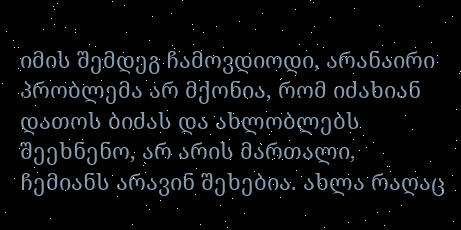იმის შემდეგ ჩამოვდიოდი, არანაირი პრობლემა არ მქონია, რომ იძახიან დათოს ბიძას და ახლობლებს შეეხნენო, არ არის მართალი, ჩემიანს არავინ შეხებია. ახლა რაღაც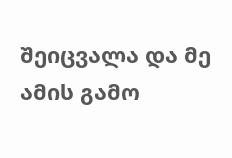შეიცვალა და მე ამის გამო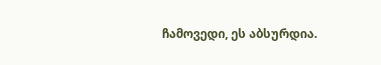ჩამოვედი, ეს აბსურდია.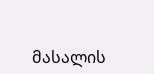მასალის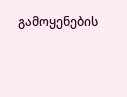გამოყენების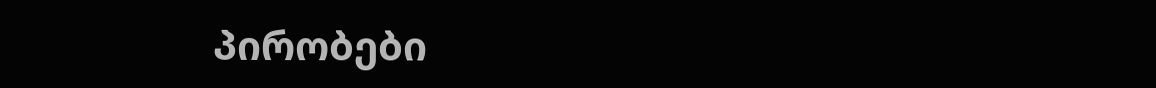პირობები